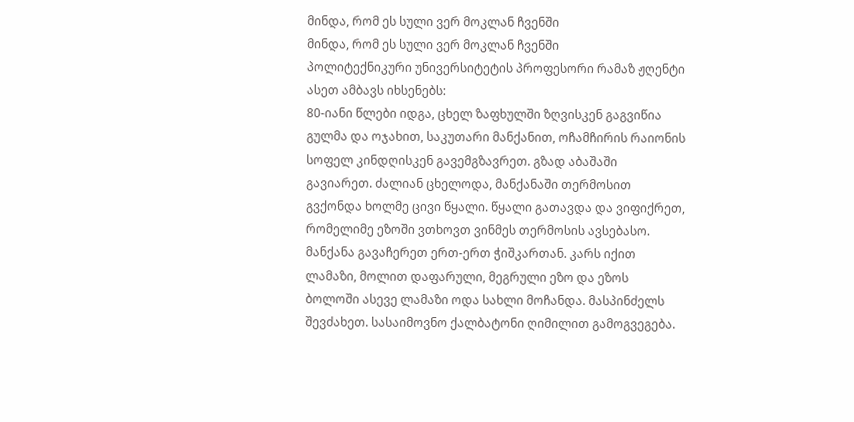მინდა, რომ ეს სული ვერ მოკლან ჩვენში
მინდა, რომ ეს სული ვერ მოკლან ჩვენში
პოლიტექნიკური უნივერსიტეტის პროფესორი რამაზ ჟღენტი ასეთ ამბავს იხსენებს:
80-იანი წლები იდგა, ცხელ ზაფხულში ზღვისკენ გაგვიწია გულმა და ოჯახით, საკუთარი მანქანით, ოჩამჩირის რაიონის სოფელ კინდღისკენ გავემგზავრეთ. გზად აბაშაში გავიარეთ. ძალიან ცხელოდა, მანქანაში თერმოსით გვქონდა ხოლმე ცივი წყალი. წყალი გათავდა და ვიფიქრეთ, რომელიმე ეზოში ვთხოვთ ვინმეს თერმოსის ავსებასო. მანქანა გავაჩერეთ ერთ-ერთ ჭიშკართან. კარს იქით ლამაზი, მოლით დაფარული, მეგრული ეზო და ეზოს ბოლოში ასევე ლამაზი ოდა სახლი მოჩანდა. მასპინძელს შევძახეთ. სასაიმოვნო ქალბატონი ღიმილით გამოგვეგება.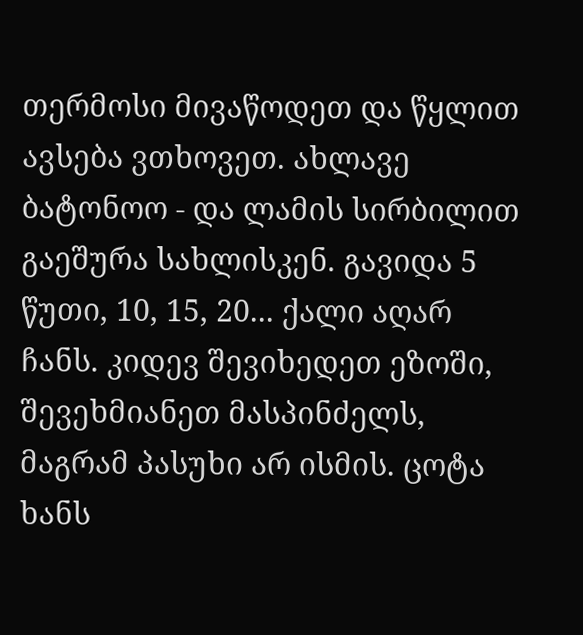თერმოსი მივაწოდეთ და წყლით ავსება ვთხოვეთ. ახლავე ბატონოო - და ლამის სირბილით გაეშურა სახლისკენ. გავიდა 5 წუთი, 10, 15, 20... ქალი აღარ ჩანს. კიდევ შევიხედეთ ეზოში, შევეხმიანეთ მასპინძელს, მაგრამ პასუხი არ ისმის. ცოტა ხანს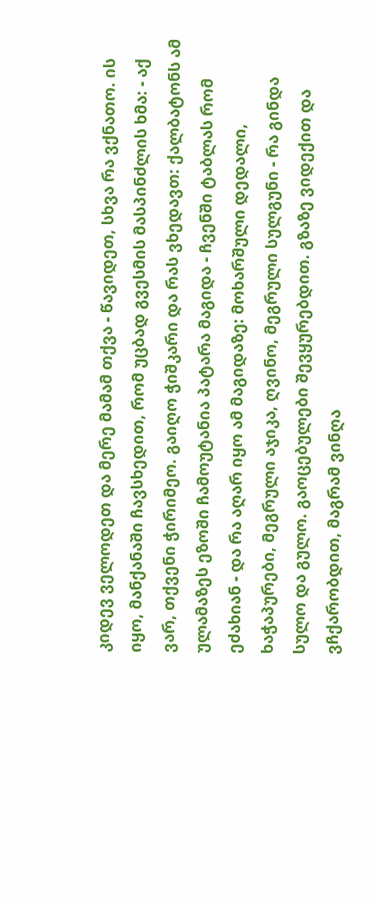კიდევ ველოდეთ და მერე მამამ თქვა - წავიდეთ, სხვა რა ვქნათო. ის იყო, მანქანაში ჩავსხედით, რომ უცბად გვესმის მასპინძლის ხმა: - აქ ვარ, თქვენი ჭირიმეო. გაიღო ჭიშკარი და რას ვხედავთ: ქალბატონს ამ ულამაზეს ეზოში ჩამოუტანია პატარა მაგიდა - ჩვენში ტაბლას რომ ეძახიან - და რა აღარ იყო ამ მაგიდაზე: მოხარშული დედალი, ხაჭაპურები, მეგრული აჯიკა, ღვინო, მეგრული სულგუნი - რა გინდა სულო და გულო. გაოცებულები შევყურებდით. გზაზე ვიდექით და ვჩქარობდით, მაგრამ ვინღა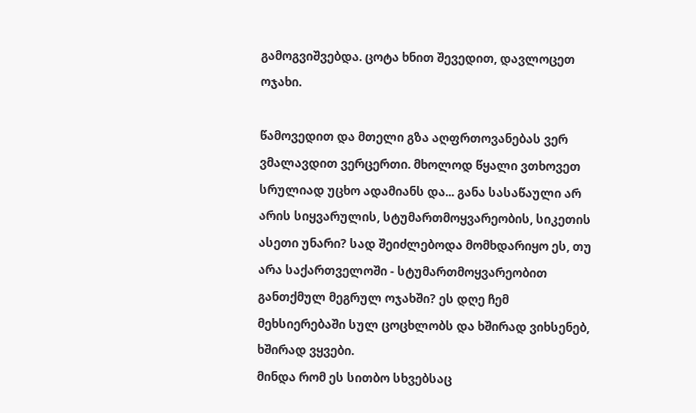გამოგვიშვებდა. ცოტა ხნით შევედით, დავლოცეთ ოჯახი.

წამოვედით და მთელი გზა აღფრთოვანებას ვერ ვმალავდით ვერცერთი. მხოლოდ წყალი ვთხოვეთ სრულიად უცხო ადამიანს და... განა სასაწაული არ არის სიყვარულის, სტუმართმოყვარეობის, სიკეთის ასეთი უნარი? სად შეიძლებოდა მომხდარიყო ეს, თუ არა საქართველოში - სტუმართმოყვარეობით განთქმულ მეგრულ ოჯახში? ეს დღე ჩემ მეხსიერებაში სულ ცოცხლობს და ხშირად ვიხსენებ, ხშირად ვყვები.
მინდა რომ ეს სითბო სხვებსაც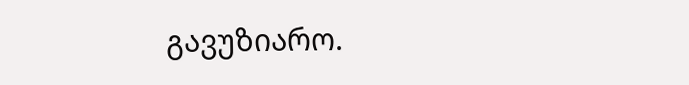გავუზიარო.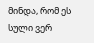მინდა, რომ ეს სული ვერ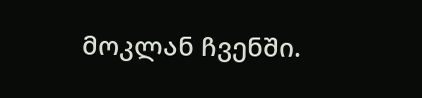მოკლან ჩვენში.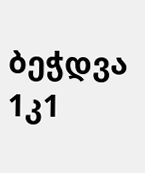ბეჭდვა
1კ1